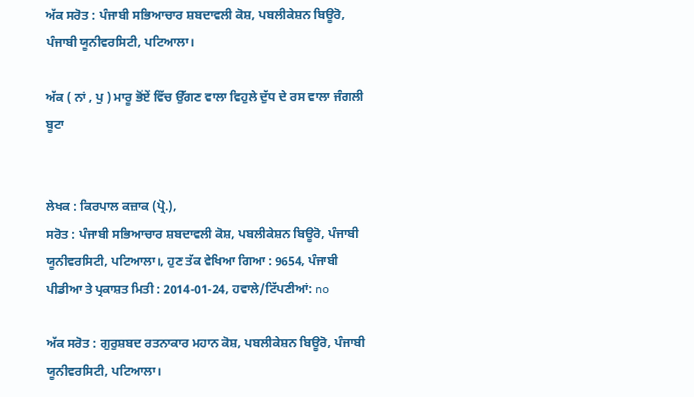ਅੱਕ ਸਰੋਤ : ਪੰਜਾਬੀ ਸਭਿਆਚਾਰ ਸ਼ਬਦਾਵਲੀ ਕੋਸ਼, ਪਬਲੀਕੇਸ਼ਨ ਬਿਊਰੋ, ਪੰਜਾਬੀ ਯੂਨੀਵਰਸਿਟੀ, ਪਟਿਆਲਾ।

ਅੱਕ ( ਨਾਂ , ਪੁ ) ਮਾਰੂ ਭੋਂਏਂ ਵਿੱਚ ਉੱਗਣ ਵਾਲਾ ਵਿਹੁਲੇ ਦੁੱਧ ਦੇ ਰਸ ਵਾਲਾ ਜੰਗਲੀ ਬੂਟਾ


ਲੇਖਕ : ਕਿਰਪਾਲ ਕਜ਼ਾਕ (ਪ੍ਰੋ.),
ਸਰੋਤ : ਪੰਜਾਬੀ ਸਭਿਆਚਾਰ ਸ਼ਬਦਾਵਲੀ ਕੋਸ਼, ਪਬਲੀਕੇਸ਼ਨ ਬਿਊਰੋ, ਪੰਜਾਬੀ ਯੂਨੀਵਰਸਿਟੀ, ਪਟਿਆਲਾ।, ਹੁਣ ਤੱਕ ਵੇਖਿਆ ਗਿਆ : 9654, ਪੰਜਾਬੀ ਪੀਡੀਆ ਤੇ ਪ੍ਰਕਾਸ਼ਤ ਮਿਤੀ : 2014-01-24, ਹਵਾਲੇ/ਟਿੱਪਣੀਆਂ: no

ਅੱਕ ਸਰੋਤ : ਗੁਰੁਸ਼ਬਦ ਰਤਨਾਕਾਰ ਮਹਾਨ ਕੋਸ਼, ਪਬਲੀਕੇਸ਼ਨ ਬਿਊਰੋ, ਪੰਜਾਬੀ ਯੂਨੀਵਰਸਿਟੀ, ਪਟਿਆਲਾ।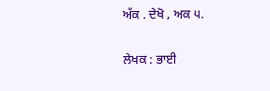ਅੱਕ . ਦੇਖੋ , ਅਕ ੫.


ਲੇਖਕ : ਭਾਈ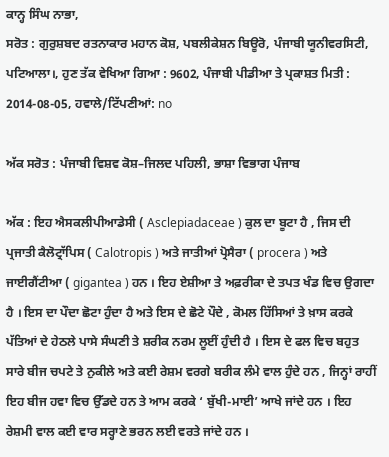ਕਾਨ੍ਹ ਸਿੰਘ ਨਾਭਾ,
ਸਰੋਤ : ਗੁਰੁਸ਼ਬਦ ਰਤਨਾਕਾਰ ਮਹਾਨ ਕੋਸ਼, ਪਬਲੀਕੇਸ਼ਨ ਬਿਊਰੋ, ਪੰਜਾਬੀ ਯੂਨੀਵਰਸਿਟੀ, ਪਟਿਆਲਾ।, ਹੁਣ ਤੱਕ ਵੇਖਿਆ ਗਿਆ : 9602, ਪੰਜਾਬੀ ਪੀਡੀਆ ਤੇ ਪ੍ਰਕਾਸ਼ਤ ਮਿਤੀ : 2014-08-05, ਹਵਾਲੇ/ਟਿੱਪਣੀਆਂ: no

ਅੱਕ ਸਰੋਤ : ਪੰਜਾਬੀ ਵਿਸ਼ਵ ਕੋਸ਼–ਜਿਲਦ ਪਹਿਲੀ, ਭਾਸ਼ਾ ਵਿਭਾਗ ਪੰਜਾਬ

ਅੱਕ : ਇਹ ਐਸਕਲੀਪੀਆਡੇਸੀ ( Asclepiadaceae ) ਕੁਲ ਦਾ ਬੂਟਾ ਹੈ , ਜਿਸ ਦੀ ਪ੍ਰਜਾਤੀ ਕੈਲੋਟ੍ਰਾੱਪਿਸ ( Calotropis ) ਅਤੇ ਜਾਤੀਆਂ ਪ੍ਰੋਸੈਰਾ ( procera ) ਅਤੇ ਜਾਈਗੈਂਟੀਆ ( gigantea ) ਹਨ । ਇਹ ਏਸ਼ੀਆ ਤੇ ਅਫ਼ਰੀਕਾ ਦੇ ਤਪਤ ਖੰਡ ਵਿਚ ਉਗਦਾ ਹੈ । ਇਸ ਦਾ ਪੌਦਾ ਛੋਟਾ ਹੁੰਦਾ ਹੈ ਅਤੇ ਇਸ ਦੇ ਛੋਟੇ ਪੌਦੇ , ਕੋਮਲ ਹਿੱਸਿਆਂ ਤੇ ਖ਼ਾਸ ਕਰਕੇ ਪੱਤਿਆਂ ਦੇ ਹੇਠਲੇ ਪਾਸੇ ਸੰਘਣੀ ਤੇ ਸ਼ਰੀਕ ਨਰਮ ਲੂਈਂ ਹੁੰਦੀ ਹੈ । ਇਸ ਦੇ ਫਲ ਵਿਚ ਬਹੁਤ ਸਾਰੇ ਬੀਜ ਚਪਟੇ ਤੇ ਨੁਕੀਲੇ ਅਤੇ ਕਈ ਰੇਸ਼ਮ ਵਰਗੇ ਬਰੀਕ ਲੰਮੇ ਵਾਲ ਹੁੰਦੇ ਹਨ , ਜਿਨ੍ਹਾਂ ਰਾਹੀਂ ਇਹ ਬੀਜ ਹਵਾ ਵਿਚ ਉੱਡਦੇ ਹਨ ਤੇ ਆਮ ਕਰਕੇ ‘ ਬੁੱਖੀ-ਮਾਈ’ ਆਖੇ ਜਾਂਦੇ ਹਨ । ਇਹ ਰੇਸ਼ਮੀ ਵਾਲ ਕਈ ਵਾਰ ਸਰ੍ਹਾਣੇ ਭਰਨ ਲਈ ਵਰਤੇ ਜਾਂਦੇ ਹਨ ।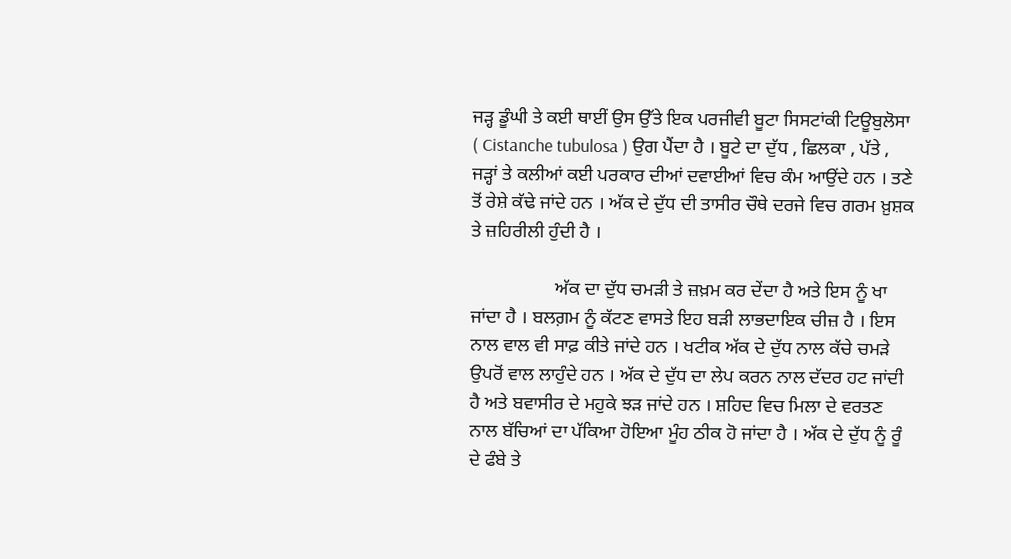ਜੜ੍ਹ ਡੂੰਘੀ ਤੇ ਕਈ ਥਾਈਂ ਉਸ ਉੱਤੇ ਇਕ ਪਰਜੀਵੀ ਬੂਟਾ ਸਿਸਟਾਂਕੀ ਟਿਊਬੁਲੋਸਾ ( Cistanche tubulosa ) ਉਗ ਪੈਂਦਾ ਹੈ । ਬੂਟੇ ਦਾ ਦੁੱਧ , ਛਿਲਕਾ , ਪੱਤੇ , ਜੜ੍ਹਾਂ ਤੇ ਕਲੀਆਂ ਕਈ ਪਰਕਾਰ ਦੀਆਂ ਦਵਾਈਆਂ ਵਿਚ ਕੰਮ ਆਉਂਦੇ ਹਨ । ਤਣੇ ਤੋਂ ਰੇਸ਼ੇ ਕੱਢੇ ਜਾਂਦੇ ਹਨ । ਅੱਕ ਦੇ ਦੁੱਧ ਦੀ ਤਾਸੀਰ ਚੌਥੇ ਦਰਜੇ ਵਿਚ ਗਰਮ ਖ਼ੁਸ਼ਕ ਤੇ ਜ਼ਹਿਰੀਲੀ ਹੁੰਦੀ ਹੈ ।

                  ਅੱਕ ਦਾ ਦੁੱਧ ਚਮੜੀ ਤੇ ਜ਼ਖ਼ਮ ਕਰ ਦੇਂਦਾ ਹੈ ਅਤੇ ਇਸ ਨੂੰ ਖਾ ਜਾਂਦਾ ਹੈ । ਬਲਗ਼ਮ ਨੂੰ ਕੱਟਣ ਵਾਸਤੇ ਇਹ ਬੜੀ ਲਾਭਦਾਇਕ ਚੀਜ਼ ਹੈ । ਇਸ ਨਾਲ ਵਾਲ ਵੀ ਸਾਫ਼ ਕੀਤੇ ਜਾਂਦੇ ਹਨ । ਖਟੀਕ ਅੱਕ ਦੇ ਦੁੱਧ ਨਾਲ ਕੱਚੇ ਚਮੜੇ ਉਪਰੋਂ ਵਾਲ ਲਾਹੁੰਦੇ ਹਨ । ਅੱਕ ਦੇ ਦੁੱਧ ਦਾ ਲੇਪ ਕਰਨ ਨਾਲ ਦੱਦਰ ਹਟ ਜਾਂਦੀ ਹੈ ਅਤੇ ਬਵਾਸੀਰ ਦੇ ਮਹੁਕੇ ਝੜ ਜਾਂਦੇ ਹਨ । ਸ਼ਹਿਦ ਵਿਚ ਮਿਲਾ ਦੇ ਵਰਤਣ ਨਾਲ ਬੱਚਿਆਂ ਦਾ ਪੱਕਿਆ ਹੋਇਆ ਮੂੰਹ ਠੀਕ ਹੋ ਜਾਂਦਾ ਹੈ । ਅੱਕ ਦੇ ਦੁੱਧ ਨੂੰ ਰੂੰ ਦੇ ਫੰਬੇ ਤੇ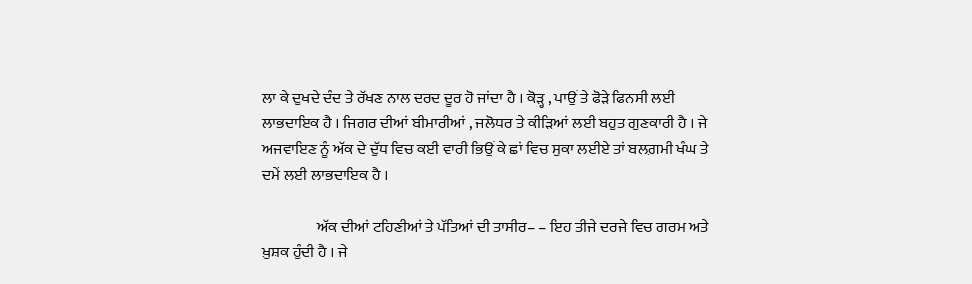ਲਾ ਕੇ ਦੁਖਦੇ ਦੰਦ ਤੇ ਰੱਖਣ ਨਾਲ ਦਰਦ ਦੂਰ ਹੋ ਜਾਂਦਾ ਹੈ । ਕੋੜ੍ਹ , ਪਾਉਂ ਤੇ ਫੋੜੇ ਫਿਨਸੀ ਲਈ ਲਾਭਦਾਇਕ ਹੈ । ਜਿਗਰ ਦੀਆਂ ਬੀਮਾਰੀਆਂ , ਜਲੋਧਰ ਤੇ ਕੀੜਿਆਂ ਲਈ ਬਹੁਤ ਗੁਣਕਾਰੀ ਹੈ । ਜੇ ਅਜਵਾਇਣ ਨੂੰ ਅੱਕ ਦੇ ਦੁੱਧ ਵਿਚ ਕਈ ਵਾਰੀ ਭਿਉਂ ਕੇ ਛਾਂ ਵਿਚ ਸੁਕਾ ਲਈਏ ਤਾਂ ਬਲਗ਼ਮੀ ਖੰਘ ਤੇ ਦਮੇਂ ਲਈ ਲਾਭਦਾਇਕ ਹੈ ।

                  ਅੱਕ ਦੀਆਂ ਟਹਿਣੀਆਂ ਤੇ ਪੱਤਿਆਂ ਦੀ ਤਾਸੀਰ– – ਇਹ ਤੀਜੇ ਦਰਜੇ ਵਿਚ ਗਰਮ ਅਤੇ ਖ਼ੁਸ਼ਕ ਹੁੰਦੀ ਹੈ । ਜੇ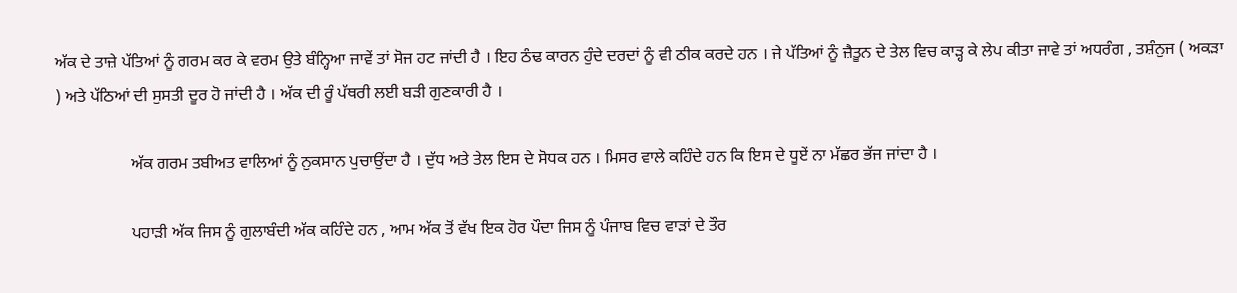ਅੱਕ ਦੇ ਤਾਜ਼ੇ ਪੱਤਿਆਂ ਨੂੰ ਗਰਮ ਕਰ ਕੇ ਵਰਮ ਉਤੇ ਬੰਨ੍ਹਿਆ ਜਾਵੇਂ ਤਾਂ ਸੋਜ ਹਟ ਜਾਂਦੀ ਹੈ । ਇਹ ਠੰਢ ਕਾਰਨ ਹੁੰਦੇ ਦਰਦਾਂ ਨੂੰ ਵੀ ਠੀਕ ਕਰਦੇ ਹਨ । ਜੇ ਪੱਤਿਆਂ ਨੂੰ ਜ਼ੈਤੂਨ ਦੇ ਤੇਲ ਵਿਚ ਕਾੜ੍ਹ ਕੇ ਲੇਪ ਕੀਤਾ ਜਾਵੇ ਤਾਂ ਅਧਰੰਗ , ਤਸ਼ੰਨੁਜ ( ਅਕੜਾ ) ਅਤੇ ਪੱਠਿਆਂ ਦੀ ਸੁਸਤੀ ਦੂਰ ਹੋ ਜਾਂਦੀ ਹੈ । ਅੱਕ ਦੀ ਰੂੰ ਪੱਥਰੀ ਲਈ ਬੜੀ ਗੁਣਕਾਰੀ ਹੈ ।

                  ਅੱਕ ਗਰਮ ਤਬੀਅਤ ਵਾਲਿਆਂ ਨੂੰ ਨੁਕਸਾਨ ਪੁਚਾਉਂਦਾ ਹੈ । ਦੁੱਧ ਅਤੇ ਤੇਲ ਇਸ ਦੇ ਸੋਧਕ ਹਨ । ਮਿਸਰ ਵਾਲੇ ਕਹਿੰਦੇ ਹਨ ਕਿ ਇਸ ਦੇ ਧੂਏਂ ਨਾ ਮੱਛਰ ਭੱਜ ਜਾਂਦਾ ਹੈ ।

                  ਪਹਾੜੀ ਅੱਕ ਜਿਸ ਨੂੰ ਗੁਲਾਬੰਦੀ ਅੱਕ ਕਹਿੰਦੇ ਹਨ , ਆਮ ਅੱਕ ਤੋਂ ਵੱਖ ਇਕ ਹੋਰ ਪੌਦਾ ਜਿਸ ਨੂੰ ਪੰਜਾਬ ਵਿਚ ਵਾੜਾਂ ਦੇ ਤੌਰ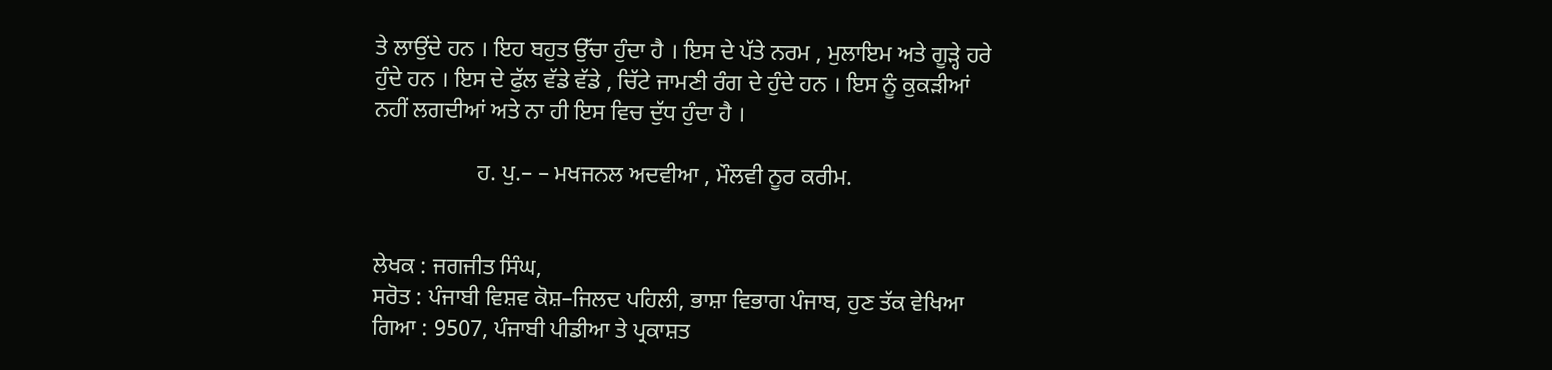ਤੇ ਲਾਉਂਦੇ ਹਨ । ਇਹ ਬਹੁਤ ਉੱਚਾ ਹੁੰਦਾ ਹੈ । ਇਸ ਦੇ ਪੱਤੇ ਨਰਮ , ਮੁਲਾਇਮ ਅਤੇ ਗੂੜ੍ਹੇ ਹਰੇ ਹੁੰਦੇ ਹਨ । ਇਸ ਦੇ ਫੁੱਲ ਵੱਡੇ ਵੱਡੇ , ਚਿੱਟੇ ਜਾਮਣੀ ਰੰਗ ਦੇ ਹੁੰਦੇ ਹਨ । ਇਸ ਨੂੰ ਕੁਕੜੀਆਂ ਨਹੀਂ ਲਗਦੀਆਂ ਅਤੇ ਨਾ ਹੀ ਇਸ ਵਿਚ ਦੁੱਧ ਹੁੰਦਾ ਹੈ ।

                  ਹ. ਪੁ.– – ਮਖਜਨਲ ਅਦਵੀਆ , ਮੌਲਵੀ ਨੂਰ ਕਰੀਮ.


ਲੇਖਕ : ਜਗਜੀਤ ਸਿੰਘ,
ਸਰੋਤ : ਪੰਜਾਬੀ ਵਿਸ਼ਵ ਕੋਸ਼–ਜਿਲਦ ਪਹਿਲੀ, ਭਾਸ਼ਾ ਵਿਭਾਗ ਪੰਜਾਬ, ਹੁਣ ਤੱਕ ਵੇਖਿਆ ਗਿਆ : 9507, ਪੰਜਾਬੀ ਪੀਡੀਆ ਤੇ ਪ੍ਰਕਾਸ਼ਤ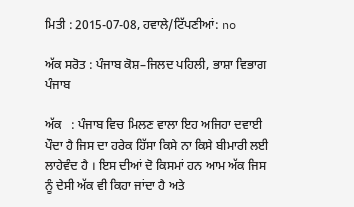ਮਿਤੀ : 2015-07-08, ਹਵਾਲੇ/ਟਿੱਪਣੀਆਂ: no

ਅੱਕ ਸਰੋਤ : ਪੰਜਾਬ ਕੋਸ਼–ਜਿਲਦ ਪਹਿਲੀ, ਭਾਸ਼ਾ ਵਿਭਾਗ ਪੰਜਾਬ

ਅੱਕ   : ਪੰਜਾਬ ਵਿਚ ਮਿਲਣ ਵਾਲਾ ਇਹ ਅਜਿਹਾ ਦਵਾਈ ਪੌਦਾ ਹੈ ਜਿਸ ਦਾ ਹਰੇਕ ਹਿੱਸਾ ਕਿਸੇ ਨਾ ਕਿਸੇ ਬੀਮਾਰੀ ਲਈ ਲਾਹੇਵੰਦ ਹੈ । ਇਸ ਦੀਆਂ ਦੋ ਕਿਸਮਾਂ ਹਨ ਆਮ ਅੱਕ ਜਿਸ ਨੂੰ ਦੇਸੀ ਅੱਕ ਵੀ ਕਿਹਾ ਜਾਂਦਾ ਹੈ ਅਤੇ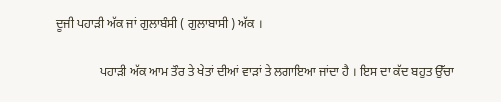ਦੂਜੀ ਪਹਾੜੀ ਅੱਕ ਜਾਂ ਗੁਲਾਬੰਸੀ ( ਗੁਲਾਬਾਸੀ ) ਅੱਕ ।

              ਪਹਾੜੀ ਅੱਕ ਆਮ ਤੌਰ ਤੇ ਖੇਤਾਂ ਦੀਆਂ ਵਾੜਾਂ ਤੇ ਲਗਾਇਆ ਜਾਂਦਾ ਹੈ । ਇਸ ਦਾ ਕੱਦ ਬਹੁਤ ਉੱਚਾ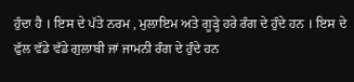ਹੁੰਦਾ ਹੈ । ਇਸ ਦੇ ਪੱਤੇ ਨਰਮ , ਮੁਲਾਇਮ ਅਤੇ ਗੂੜ੍ਹੇ ਹਰੇ ਰੰਗ ਦੇ ਹੁੰਦੇ ਹਨ । ਇਸ ਦੇ ਫੁੱਲ ਵੱਡੇ ਵੱਡੇ ਗੁਲਾਬੀ ਜਾਂ ਜਾਮਨੀ ਰੰਗ ਦੇ ਹੁੰਦੇ ਹਨ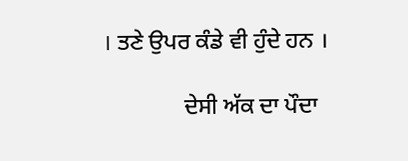। ਤਣੇ ਉਪਰ ਕੰਡੇ ਵੀ ਹੁੰਦੇ ਹਨ ।

              ਦੇਸੀ ਅੱਕ ਦਾ ਪੌਦਾ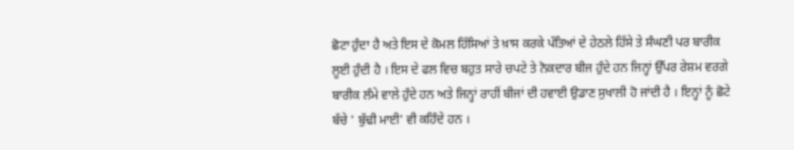ਛੋਟਾ ਹੁੰਦਾ ਹੈ ਅਤੇ ਇਸ ਦੇ ਕੋਮਲ ਹਿੱਸਿਆਂ ਤੇ ਖ਼ਾਸ ਕਰਕੇ ਪੱਤਿਆਂ ਦੇ ਹੇਠਲੇ ਹਿੱਸੇ ਤੇ ਸੰਘਣੀ ਪਰ ਬਾਰੀਕ ਲੂਈ ਹੁੰਦੀ ਹੈ । ਇਸ ਦੇ ਫਲ ਵਿਚ ਬਹੁਤ ਸਾਰੇ ਚਪਟੇ ਤੇ ਨੋਕਦਾਰ ਬੀਜ ਹੁੰਦੇ ਹਨ ਜਿਨ੍ਹਾਂ ਉੱਪਰ ਰੇਸ਼ਮ ਵਰਗੇ ਬਾਰੀਕ ਲੰਮੇ ਵਾਲੇ ਹੁੰਦੇ ਹਨ ਅਤੇ ਜਿਨ੍ਹਾਂ ਰਾਹੀਂ ਬੀਜਾਂ ਦੀ ਹਵਾਈ ਉਡਾਣ ਸੁਖਾਲੀ ਹੋ ਜਾਂਦੀ ਹੈ । ਇਨ੍ਹਾਂ ਨੂੰ ਛੋਟੇ ਬੱਚੇ ' ਬੁੱਢੀ ਮਾਈ' ਵੀ ਕਹਿੰਦੇ ਹਨ ।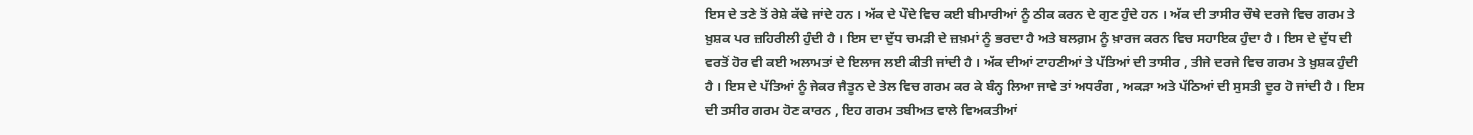ਇਸ ਦੇ ਤਣੇ ਤੋਂ ਰੇਸ਼ੇ ਕੱਢੇ ਜਾਂਦੇ ਹਨ । ਅੱਕ ਦੇ ਪੌਦੇ ਵਿਚ ਕਈ ਬੀਮਾਰੀਆਂ ਨੂੰ ਠੀਕ ਕਰਨ ਦੇ ਗੁਣ ਹੁੰਦੇ ਹਨ । ਅੱਕ ਦੀ ਤਾਸੀਰ ਚੌਥੇ ਦਰਜੇ ਵਿਚ ਗਰਮ ਤੇ ਖ਼ੁਸ਼ਕ ਪਰ ਜ਼ਹਿਰੀਲੀ ਹੁੰਦੀ ਹੈ । ਇਸ ਦਾ ਦੁੱਧ ਚਮੜੀ ਦੇ ਜ਼ਖ਼ਮਾਂ ਨੂੰ ਭਰਦਾ ਹੈ ਅਤੇ ਬਲਗ਼ਮ ਨੂੰ ਖ਼ਾਰਜ ਕਰਨ ਵਿਚ ਸਹਾਇਕ ਹੁੰਦਾ ਹੈ । ਇਸ ਦੇ ਦੁੱਧ ਦੀ ਵਰਤੋਂ ਹੋਰ ਵੀ ਕਈ ਅਲਾਮਤਾਂ ਦੇ ਇਲਾਜ ਲਈ ਕੀਤੀ ਜਾਂਦੀ ਹੈ । ਅੱਕ ਦੀਆਂ ਟਾਹਣੀਆਂ ਤੇ ਪੱਤਿਆਂ ਦੀ ਤਾਸੀਰ , ਤੀਜੇ ਦਰਜੇ ਵਿਚ ਗਰਮ ਤੇ ਖ਼ੁਸ਼ਕ ਹੁੰਦੀ ਹੈ । ਇਸ ਦੇ ਪੱਤਿਆਂ ਨੂੰ ਜੇਕਰ ਜੈਤੂਨ ਦੇ ਤੇਲ ਵਿਚ ਗਰਮ ਕਰ ਕੇ ਬੰਨ੍ਹ ਲਿਆ ਜਾਵੇ ਤਾਂ ਅਧਰੰਗ , ਅਕੜਾ ਅਤੇ ਪੱਠਿਆਂ ਦੀ ਸੁਸਤੀ ਦੂਰ ਹੋ ਜਾਂਦੀ ਹੈ । ਇਸ ਦੀ ਤਸੀਰ ਗਰਮ ਹੋਣ ਕਾਰਨ , ਇਹ ਗਰਮ ਤਬੀਅਤ ਵਾਲੇ ਵਿਅਕਤੀਆਂ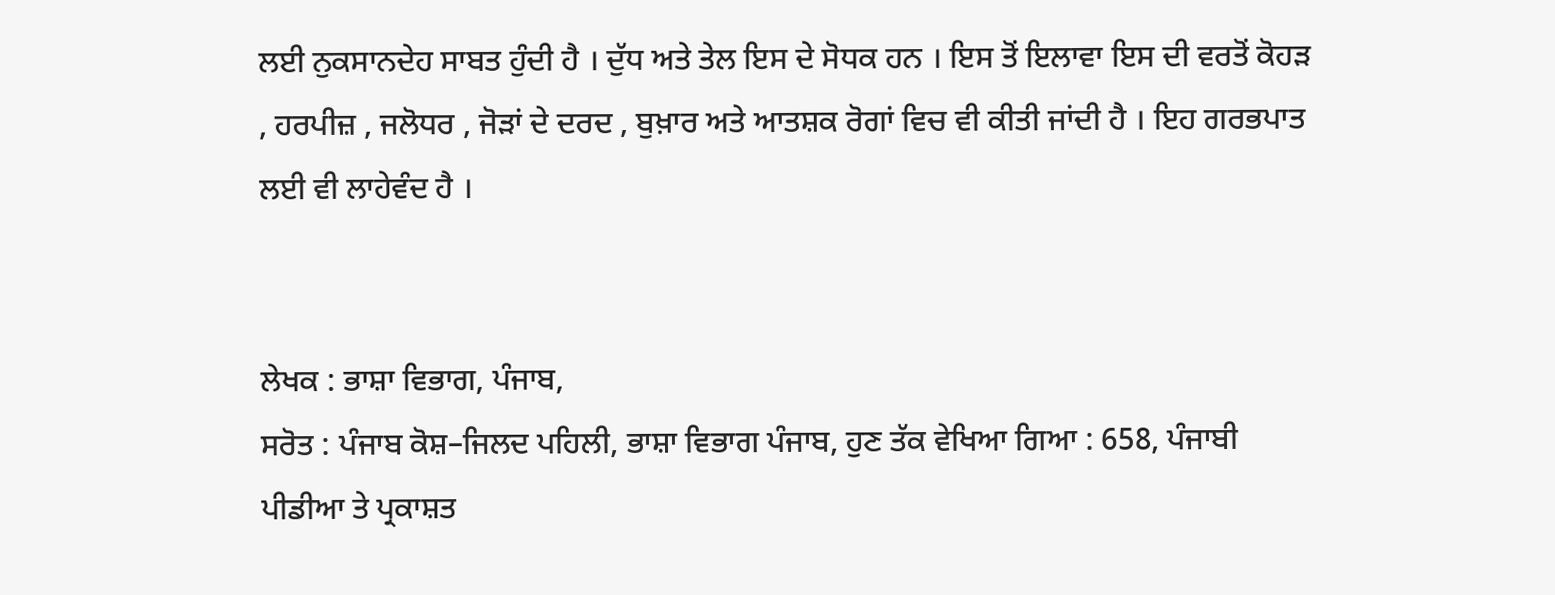ਲਈ ਨੁਕਸਾਨਦੇਹ ਸਾਬਤ ਹੁੰਦੀ ਹੈ । ਦੁੱਧ ਅਤੇ ਤੇਲ ਇਸ ਦੇ ਸੋਧਕ ਹਨ । ਇਸ ਤੋਂ ਇਲਾਵਾ ਇਸ ਦੀ ਵਰਤੋਂ ਕੋਹੜ , ਹਰਪੀਜ਼ , ਜਲੋਧਰ , ਜੋੜਾਂ ਦੇ ਦਰਦ , ਬੁਖ਼ਾਰ ਅਤੇ ਆਤਸ਼ਕ ਰੋਗਾਂ ਵਿਚ ਵੀ ਕੀਤੀ ਜਾਂਦੀ ਹੈ । ਇਹ ਗਰਭਪਾਤ ਲਈ ਵੀ ਲਾਹੇਵੰਦ ਹੈ ।


ਲੇਖਕ : ਭਾਸ਼ਾ ਵਿਭਾਗ, ਪੰਜਾਬ,
ਸਰੋਤ : ਪੰਜਾਬ ਕੋਸ਼–ਜਿਲਦ ਪਹਿਲੀ, ਭਾਸ਼ਾ ਵਿਭਾਗ ਪੰਜਾਬ, ਹੁਣ ਤੱਕ ਵੇਖਿਆ ਗਿਆ : 658, ਪੰਜਾਬੀ ਪੀਡੀਆ ਤੇ ਪ੍ਰਕਾਸ਼ਤ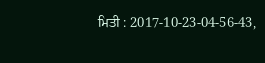ਮਿਤੀ : 2017-10-23-04-56-43,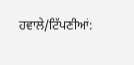ਹਵਾਲੇ/ਟਿੱਪਣੀਆਂ: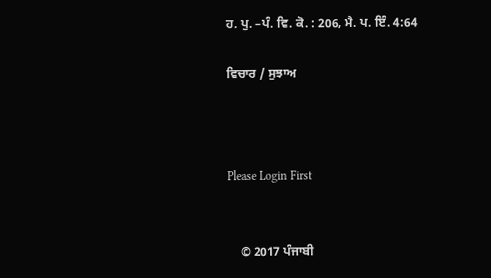ਹ. ਪੁ. –ਪੰ. ਵਿ. ਕੋ. : 206, ਮੈ. ਪ. ਇੰ. 4:64

ਵਿਚਾਰ / ਸੁਝਾਅ



Please Login First


    © 2017 ਪੰਜਾਬੀ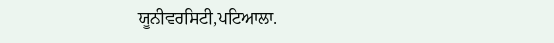ਯੂਨੀਵਰਸਿਟੀ,ਪਟਿਆਲਾ.